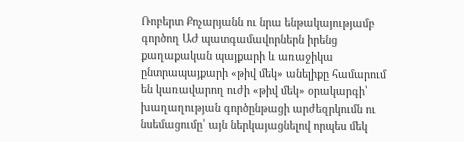Ռոբերտ Քոչարյանն ու նրա ենթակայությամբ գործող ԱԺ պատգամավորներն իրենց քաղաքական պայքարի և առաջիկա ընտրապայքարի «թիվ մեկ» անելիքը համարում են կառավարող ուժի «թիվ մեկ» օրակարգի՝ խաղաղության գործընթացի արժեզրկումն ու նսեմացումը՝ այն ներկայացնելով որպես մեկ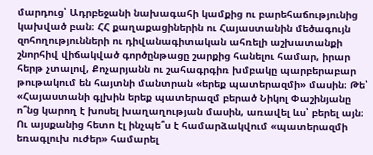մարդուց՝ Ադրբեջանի նախագահի կամքից ու բարեհաճությունից կախված բան։ ՀՀ քաղաքացիներին ու Հայաստանին մեծագույն զոհողությունների ու դիվանագիտական ահռելի աշխատանքի շնորհիվ վիճակված գործընթացը շարքից հանելու համար, իրար հերթ չտալով, Քոչարյանն ու շահագրգիռ խմբակը պարբերաբար թութակում են հայտնի մանտրան «երեք պատերազմի» մասին։ Թե՝ «Հայաստանի գլխին երեք պատերազմ բերած Նիկոլ Փաշինյանը ո՞նց կարող է խոսել խաղաղության մասին, առավել ևս՝ բերել այն։ Ու այսքանից հետո էլ ինչպե՞ս է համարձակվում «պատերազմի եռագլուխ ուժեր» համարել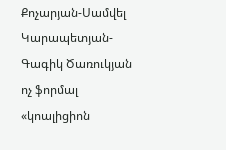Քոչարյան-Սամվել Կարապետյան-Գագիկ Ծառուկյան ոչ ֆորմալ «կոալիցիոն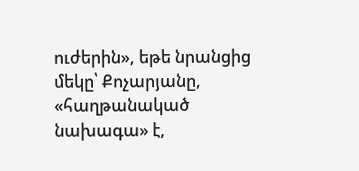ուժերին», եթե նրանցից մեկը՝ Քոչարյանը, «հաղթանակած նախագա» է,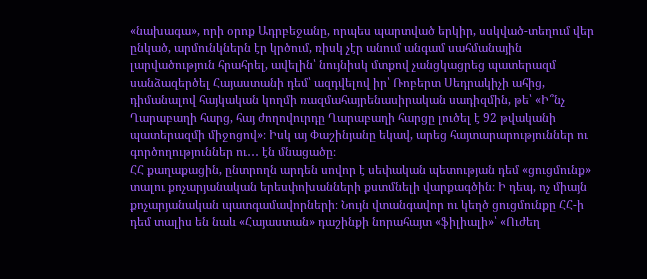«նախագա», որի օրոք Ադրբեջանը, որպես պարտված երկիր, սսկված-տեղում վեր ընկած, արմունկներն էր կրծում, ռիսկ չէր անում անգամ սահմանային լարվածություն հրահրել, ավելին՝ նույնիսկ մտքով չանցկացրեց պատերազմ սանձազերծել Հայաստանի դեմ՝ ազդվելով իր՝ Ռոբերտ Սեդրակիչի ահից, դիմանալով հայկական կողմի ռազմահայրենասիրական սադիզմին, թե՝ «Ի՞նչ Ղարաբաղի հարց, հայ ժողովուրդը Ղարաբաղի հարցը լուծել է 92 թվականի պատերազմի միջոցով»։ Իսկ այ Փաշինյանը եկավ, արեց հայտարարություններ ու գործողություններ ու․․․ էն մնացածը։
ՀՀ քաղաքացին, ընտրողն արդեն սովոր է սեփական պետության դեմ «ցուցմունք» տալու քոչարյանական երեսփոխանների քստմնելի վարքագծին։ Ի դեպ, ոչ միայն քոչարյանական պատգամավորների։ Նույն վտանգավոր ու կեղծ ցուցմունքը ՀՀ-ի դեմ տալիս են նաև «Հայաստան» դաշինքի նորահայտ «ֆիլիալի»՝ «Ուժեղ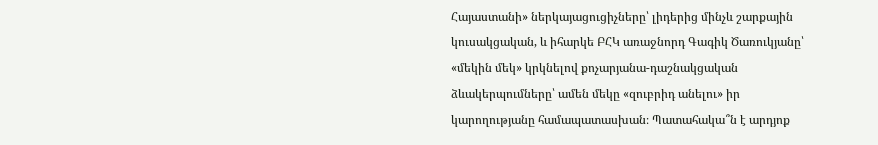Հայաստանի» ներկայացուցիչները՝ լիդերից մինչև շարքային կուսակցական, և իհարկե ԲՀԿ առաջնորդ Գագիկ Ծառուկյանը՝ «մեկին մեկ» կրկնելով քոչարյանա-դաշնակցական ձևակերպումները՝ ամեն մեկը «զուբրիդ անելու» իր կարողությանը համապատասխան։ Պատահակա՞ն է արդյոք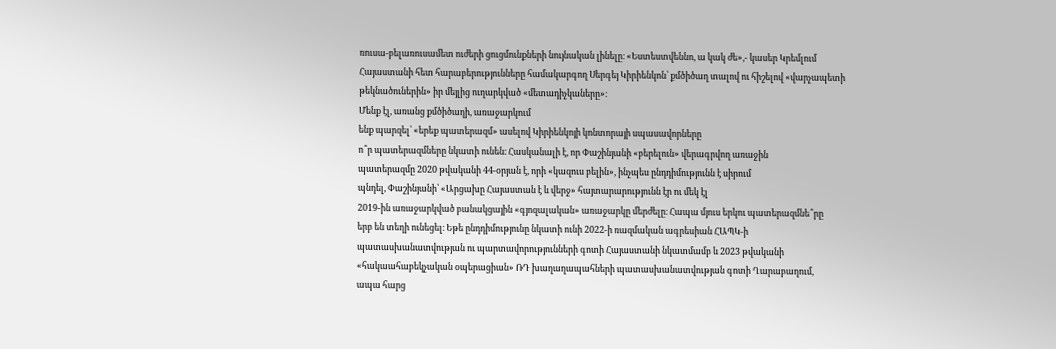ռուսա-բելառուսամետ ուժերի ցուցմունքների նույնական լինելը։ «Եստեստվեննո, ա կակ ժե»,- կասեր Կրեմլում Հայաստանի հետ հարաբերությունները համակարգող Սերգեյ Կիրիենկոն՝ քմծիծաղ տալով ու հիշելով «վարչապետի թեկնածուներին» իր մեյլից ուղարկված «մետադիչկաները»։
Մենք էլ, առանց քմծիծաղի, առաջարկում
ենք պարզել՝ «երեք պատերազմ» ասելով Կիրիենկոյի կոնտորայի սպասավորները
ո՞ր պատերազմները նկատի ունեն։ Հասկանալի է, որ Փաշինյանի «բերելուն» վերագրվող առաջին
պատերազմը 2020 թվականի 44-օրյան է, որի «կազուս բելին», ինչպես ընդդիմությունն է սիրում
պնդել, Փաշինյանի՝ «Արցախը Հայաստան է և վերջ» հայտարարությունն էր ու մեկ էլ
2019-ին առաջարկված բանակցային «գյոզալական» առաջարկը մերժելը։ Հապա մյուս երկու պատերազմնե՞րը
երբ են տեղի ունեցել։ Եթե ընդդիմությունը նկատի ունի 2022-ի ռազմական ագրեսիան ՀԱՊԿ-ի
պատասխանատվության ու պարտավորությունների գոտի Հայաստանի նկատմամբ և 2023 թվականի
«հակաահաբեկչական օպերացիան» ՌԴ խաղաղապահների պատասխանատվության գոտի Ղարաբաղում,
ապա հարց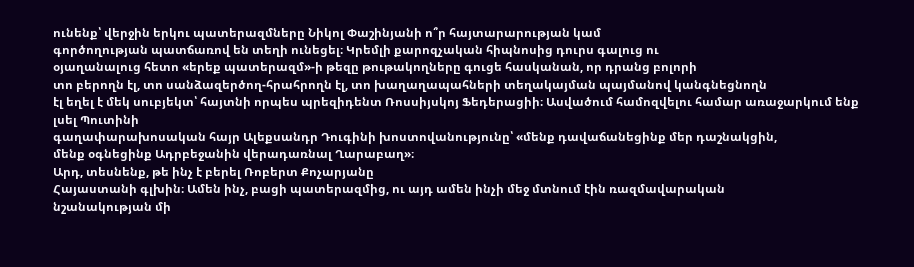ունենք՝ վերջին երկու պատերազմները Նիկոլ Փաշինյանի ո՞ր հայտարարության կամ
գործողության պատճառով են տեղի ունեցել։ Կրեմլի քարոզչական հիպնոսից դուրս գալուց ու
օյաղանալուց հետո «երեք պատերազմ»-ի թեզը թութակողները գուցե հասկանան, որ դրանց բոլորի
տո բերողն էլ, տո սանձազերծող-հրահրողն էլ, տո խաղաղապահների տեղակայման պայմանով կանգնեցնողն
էլ եղել է մեկ սուբյեկտ՝ հայտնի որպես պրեզիդենտ Ռոսսիյսկոյ Ֆեդերացիի։ Ասվածում համոզվելու համար առաջարկում ենք լսել Պուտինի
գաղափարախոսական հայր Ալեքսանդր Դուգինի խոստովանությունը՝ «մենք դավաճանեցինք մեր դաշնակցին,
մենք օգնեցինք Ադրբեջանին վերադառնալ Ղարաբաղ»։
Արդ, տեսնենք, թե ինչ է բերել Ռոբերտ Քոչարյանը
Հայաստանի գլխին։ Ամեն ինչ, բացի պատերազմից, ու այդ ամեն ինչի մեջ մտնում էին ռազմավարական
նշանակության մի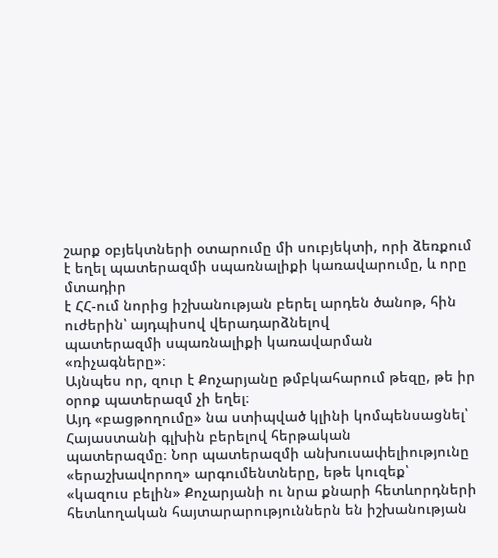շարք օբյեկտների օտարումը մի սուբյեկտի, որի ձեռքում է եղել պատերազմի սպառնալիքի կառավարումը, և որը մտադիր
է ՀՀ-ում նորից իշխանության բերել արդեն ծանոթ, հին ուժերին՝ այդպիսով վերադարձնելով
պատերազմի սպառնալիքի կառավարման «ռիչագները»։
Այնպես որ, զուր է Քոչարյանը թմբկահարում թեզը, թե իր օրոք պատերազմ չի եղել։
Այդ «բացթողումը» նա ստիպված կլինի կոմպենսացնել՝ Հայաստանի գլխին բերելով հերթական
պատերազմը։ Նոր պատերազմի անխուսափելիությունը «երաշխավորող» արգումենտները, եթե կուզեք՝
«կազուս բելին» Քոչարյանի ու նրա քնարի հետևորդների հետևողական հայտարարություններն են իշխանության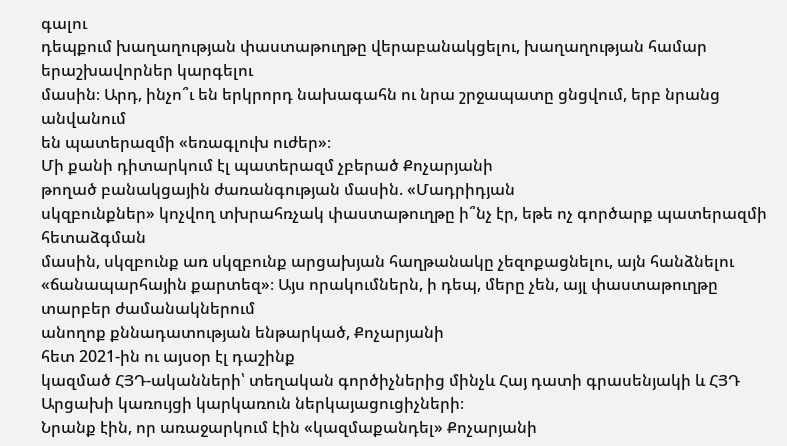գալու
դեպքում խաղաղության փաստաթուղթը վերաբանակցելու, խաղաղության համար երաշխավորներ կարգելու
մասին։ Արդ, ինչո՞ւ են երկրորդ նախագահն ու նրա շրջապատը ցնցվում, երբ նրանց անվանում
են պատերազմի «եռագլուխ ուժեր»։
Մի քանի դիտարկում էլ պատերազմ չբերած Քոչարյանի
թողած բանակցային ժառանգության մասին. «Մադրիդյան
սկզբունքներ» կոչվող տխրահռչակ փաստաթուղթը ի՞նչ էր, եթե ոչ գործարք պատերազմի հետաձգման
մասին, սկզբունք առ սկզբունք արցախյան հաղթանակը չեզոքացնելու, այն հանձնելու «ճանապարհային քարտեզ»։ Այս որակումներն, ի դեպ, մերը չեն, այլ փաստաթուղթը տարբեր ժամանակներում
անողոք քննադատության ենթարկած, Քոչարյանի
հետ 2021-ին ու այսօր էլ դաշինք
կազմած ՀՅԴ-ականների՝ տեղական գործիչներից մինչև Հայ դատի գրասենյակի և ՀՅԴ Արցախի կառույցի կարկառուն ներկայացուցիչների։
Նրանք էին, որ առաջարկում էին «կազմաքանդել» Քոչարյանի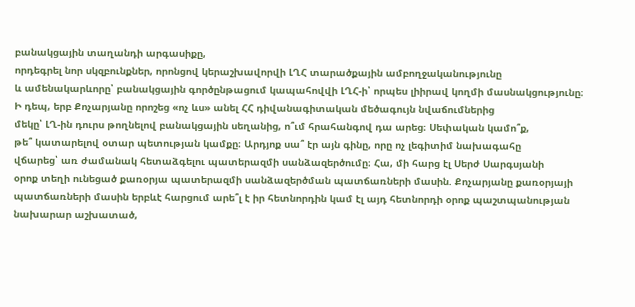բանակցային տաղանդի արգասիքը,
որդեգրել նոր սկզբունքներ, որոնցով կերաշխավորվի ԼՂՀ տարածքային ամբողջականությունը
և ամենակարևորը՝ բանակցային գործընթացում կապահովվի ԼՂՀ-ի՝ որպես լիիրավ կողմի մասնակցությունը։
Ի դեպ, երբ Քոչարյանը որոշեց «ոչ ևս» անել ՀՀ դիվանագիտական մեծագույն նվաճումներից
մեկը՝ ԼՂ-ին դուրս թողնելով բանակցային սեղանից, ո՞ւմ հրահանգով դա արեց։ Սեփական կամո՞ք,
թե՞ կատարելով օտար պետության կամքը։ Արդյոք սա՞ էր այն գինը, որը ոչ լեգիտիմ նախագահը
վճարեց՝ առ ժամանակ հետաձգելու պատերազմի սանձազերծումը։ Հա, մի հարց էլ Սերժ Սարգսյանի
օրոք տեղի ունեցած քառօրյա պատերազմի սանձազերծման պատճառների մասին. Քոչարյանը քառօրյայի
պատճառների մասին երբևէ հարցում արե՞լ է իր հետնորդին կամ էլ այդ հետնորդի օրոք պաշտպանության
նախարար աշխատած,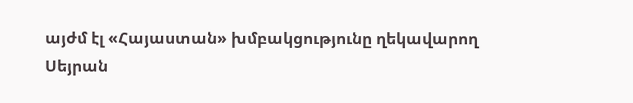այժմ էլ «Հայաստան» խմբակցությունը ղեկավարող Սեյրան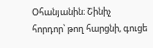Օհանյանին։ Շինիչ
հորդոր՝ թող հարցնի, գուցե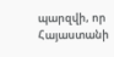պարզվի, որ Հայաստանի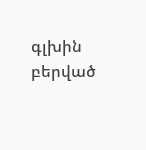գլխին բերված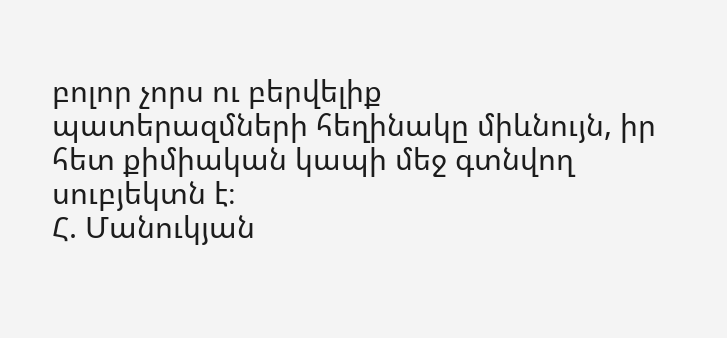բոլոր չորս ու բերվելիք
պատերազմների հեղինակը միևնույն, իր հետ քիմիական կապի մեջ գտնվող սուբյեկտն է։
Հ. Մանուկյան